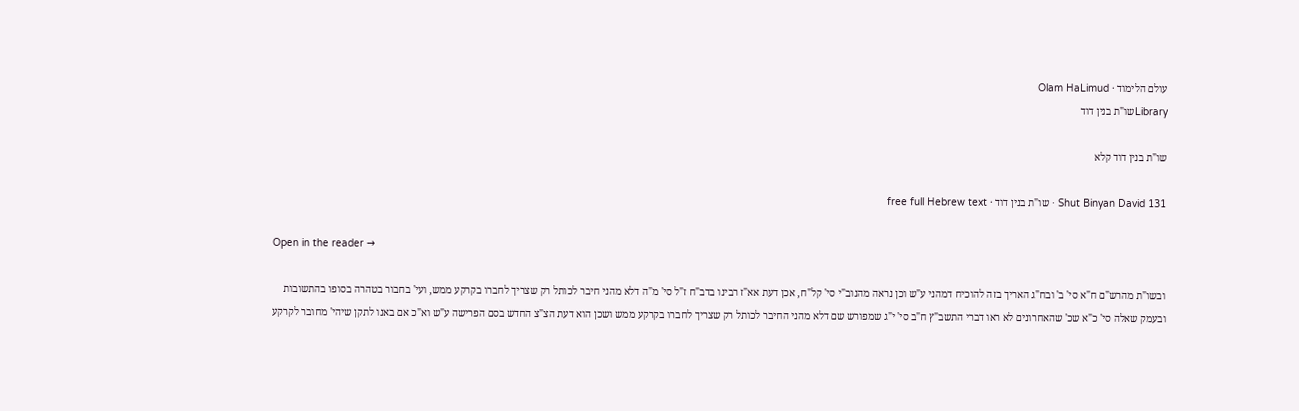עולם הלימוד · Olam HaLimud
Libraryשו"ת בנין דוד

שו"ת בנין דוד קלא

Shut Binyan David 131 · שו"ת בנין דוד · free full Hebrew text

Open in the reader →

ובשו"ת מהרש"ם ח"א סי' ב' ובח"ג האריך בזה להוכיח דמהני ע"ש וכן נראה מהנוב"י סי' קל"ח, אכן דעת אא"ז רבינו בדב"ח ז"ל סי' מ"ה דלא מהני חיבר לכותל רק שצריך לחברו בקרקע ממש, ועי' בחבור בטהרה בסופו בהתשובות ובעמק שאלה סי' כ"א שכ' שהאחרונים לא ראו דברי התשב"ץ ח"ב סי' י"ג שמפורש שם דלא מהני החיבר לכותל רק שצריך לחברו בקרקע ממש ושכן הוא דעת הצ"צ החדש בסם הפרישה ע"ש וא"כ אם באנו לתקן שיהי' מחובר לקרקע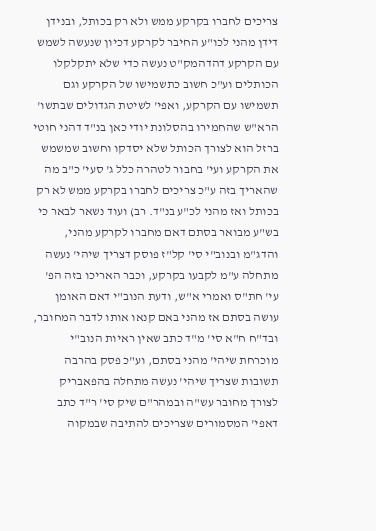צריכים לחברו בקרקע ממש ולא רק בכותל, ובנידן דידן מהני לכו"ע החיבר לקרקע דכיון שנעשה לשמש עם הקרקע דהדהמק"ט נעשה כדי שלא יתקלקלו הכותלים וע"כ חשוב כתשמישו של הקרקע וגם תשמישו עם הקרקע, ואפי' לשיטת הגדולים שבתשו' הרא"ש שהחמירו בהסלונת יודי כאן בנ"ד דהני חוטי ברזל הוא לצורך הכותל שלא יסדקו וחשוב שמשמש את הקרקע ועי' בחבור לטהרה כלל ג' סעי' כ"ב מה שהאריך בזה ע"כ צריכים לחברו בקרקע ממש לא רק בכותל ואז מהני לכ"ע בנ"ד. רב) ועוד נשאר לבאר כי בש"ע מבואר בסתם דאם מחברו לקרקע מהני, והדג"מ ובנוב"י סי' קל"ז פוסק דצריך שיהי' נעשה מתחלה ע"מ לקבעו בקרקע, וכבר האריכו בזה הפ' עי' חת"ס ואמרי א"ש, ודעת הנוב"י דאם האומן עושה בסתם אז מהני באם קנאו אותו לדבר המחובר, ובד"ח ח"א סי' מ"ד כתב שאין ראיות הנוב"י מוכרחת שיהי' מהני בסתם, וע"כ פסק בהרבה תשובות שצריך שיהי' נעשה מתחלה בהפאבריק לצורך מחובר עש"ה ובמהר"ם שיק סי' ר"ד כתב דאפי' המסמורים שצריכים להתיבה שבמקוה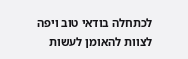לכתחלה בודאי טוב ויפה לצוות להאומן לעשות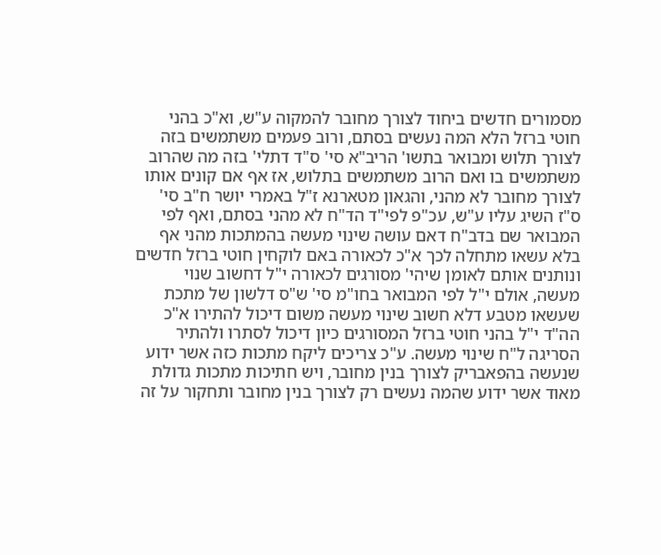מסמורים חדשים ביחוד לצורך מחובר להמקוה ע"ש, וא"כ בהני חוטי ברזל הלא המה נעשים בסתם, ורוב פעמים משתמשים בזה לצורך תלוש ומבואר בתשו' הריב"א סי' ס"ד דתלי' בזה מה שהרוב משתמשים בו ואם הרוב משתמשים בתלוש, אז אף אם קונים אותו לצורך מחובר לא מהני, והגאון מטארנא ז"ל באמרי יושר ח"ב סי' ס"ז השיג עליו ע"ש, עכ"פ לפי"ד הד"ח לא מהני בסתם, ואף לפי המבואר שם בדב"ח דאם עושה שינוי מעשה בהמתכות מהני אף בלא עשאו מתחלה לכך א"כ לכאורה באם לוקחין חוטי ברזל חדשים ונותנים אותם לאומן שיהי' מסורגים לכאורה י"ל דחשוב שנוי מעשה, אולם י"ל לפי המבואר בחו"מ סי' ש"ס דלשון של מתכת שעשאו מטבע דלא חשוב שינוי מעשה משום דיכול להתירו א"כ הה"ד י"ל בהני חוטי ברזל המסורגים כיון דיכול לסתרו ולהתיר הסריגה ל"ח שינוי מעשה. ע"כ צריכים ליקח מתכות כזה אשר ידוע שנעשה בהפאבריק לצורך בנין מחובר, ויש חתיכות מתכות גדולת מאוד אשר ידוע שהמה נעשים רק לצורך בנין מחובר ותחקור על זה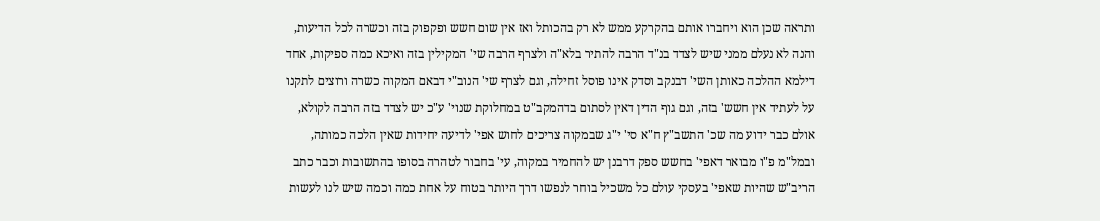ותראה שכן הוא ויחברו אותם בהקרקע ממש לא רק בהכותל ואז אין שום חשש ופקפוק בזה וכשרה לכל הדיעות, והנה לא נעלם ממני שיש לצדד בנ"ד הרבה להתיר בלא"ה ולצרף הרבה שי' המקילין בזה ואיכא כמה ספיקות, אחד דילמא ההלכה כאותן השי' דבנקב וסדק אינו פוסל זחילה, וגם לצרף שי' הנוב"י דבאם המקוה כשרה ורוצים לתקנו על לעתיד אין חשש' בזה, וגם גוף הדין דאין לסתום בדהמקב"ט במחלוקת שנוי' ע"כ יש לצדד בזה הרבה לקולא, אולם כבר ידוע מה שכ' התשב"ץ ח"א סי' י"ג שבמקוה צריכים לחוש אפי' לדיעה יחידות שאין הלכה כמותה, ובמל"מ פ"ו מבואר דאפי' בחשש ספק דרבנן יש להחמיר במקוה, עי' בחבור לטהרה בסופו בהתשובות וכבר כתב הריב"ש שהיות שאפי' בעסקי עולם כל משכיל בוחר לנפשו דרך היותר בטוח על אחת כמה וכמה שיש לנו לעשות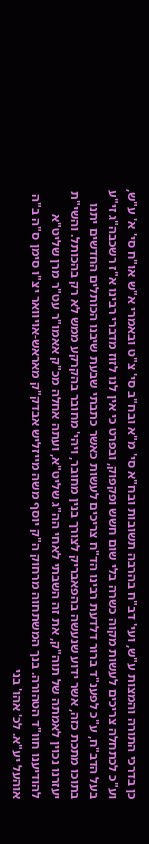כן בדרכי התורה והמצות ע"ש, ועי' דב"ח בהרבה תשובות ובח"א סי' מ"א ובח"ב סי' צ"ט ובאמרי א"ש או"ח סי' א' ע"ש, וע"כ לכתחלה צריכים לעשות מקוה כשרה בלי שום חשש ופקפוק, ובפרט כי אין לנו לזוז מדברי רבינו א"ז רשכבה"ג זי"ע בעל הדב"ח, ע"כ לפענ"ד ברור דלדעת רבינו הד"ח צריכים לעשות כאשר כתבתי שבעת שיבנו הכותלים החדשים יתנו בתוכו מתכת כזה, אשר ידוע שנעשה בהפאבריק לצורך בנין מחובר, ויהי' מחובר בהקרקע ממש לא רק בהכותל. והשי"ת יעזרנו נכוין לאמתה של תוה"ק, את זה השבתי לאחי הה"ג שליט"א, ועתה אחלה מכ"ק אאמו"ר עט"ר מרן שליט"א להודיענו חוו"ד הטהורה. בנך המשתחוה מרחוק ה"ק יוסף משה מייזליש אבדק"ק מאראש-אויוואר יצ"ו סימן ס"ה ב"ה אוהעל יע"א. לכ' אהו' בני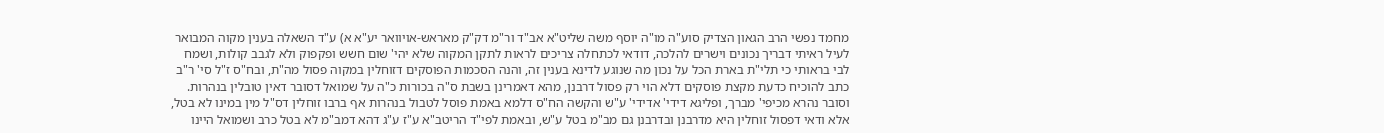מחמד נפשי הרב הגאון הצדיק סוע"ה מו"ה יוסף משה שליט"א אב"ד ור"מ דק"ק מאראש-אויוואר יע"א א) ע"ד השאלה בענין מקוה המבואר לעיל ראיתי דבריך נכונים וישרים להלכה, דודאי לכתחלה צריכים לראות לתקן המקוה שלא יהי' שום חשש ופקפוק ולא לגבב קולות, ושמח לבי בראותי כי תלי"ת בארת הכל על נכון מה שנוגע לדינא בענין זה, והנה הסכמות הפוסקים דזוחלין במקוה פסול מה"ת, ובח"ס ז"ל סי' ר"ב כתב להוכיח כדעת מקצת פוסקים דלא הוי רק פסול דרבנן, מהא דאמרינן בשבת ס"ה בכורות כ"ה על שמואל דסובר דאין טובלין בנהרות. וסובר נהרא מכיפי' מברך, ופליגא דידי' אדידי' ע"ש והקשה הח"ס דלמא באמת פוסל לטבול בנהרות אף ברבו זוחלין דס"ל מין במינו לא בטל, אלא ודאי דפסול זוחלין היא מדרבנן ובדרבנן גם מב"מ בטל ע"ש, ובאמת לפי"ד הריטב"א ע"ז ע"ג דהא דמב"מ לא בטל כרב ושמואל היינו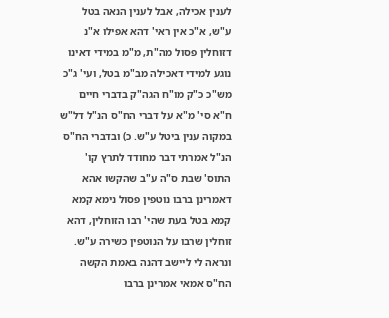לענין אכילה, אבל לענין הנאה בטל ע"ש, א"כ אין ראי' דהא אפילו א"נ דזוחלין פסול מה"ת, מ"מ במידי דאינו נוגע למידי דאכילה מב"מ בטל, ועי' ג"כ מש"כ כ"ק מו"ח הגה"ק בדברי חיים ח"א סי' מ"א על דברי הח"ס הנ"ל דל"ש במקוה ענין ביטל ע"ש. כ) ובדברי הח"ס הנ"ל אמרתי דבר מחודד לתרץ קו' התוס' שבת ס"ה ע"ב שהקשו אהא דאמרינן ברבו נוטפין פסול נימא קמא קמא בטל בעת שהי' רבו הזוחלין, דהא זוחלין שרבו על הנוטפין כשירה ע"ש. ונראה לי ליישב דהנה באמת הקשה הח"ס אמאי אמרינן ברבו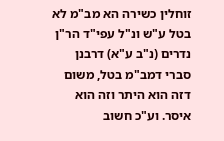זוחלין כשירה הא מב"מ לא בטל ע"ש ונ"ל עפי"ד הר"ן נדרים (נ"ב ע"א) דרבנן סברי דמב"מ בטל, משום דזה הוא היתר וזה הוא איסר. וע"כ חשוב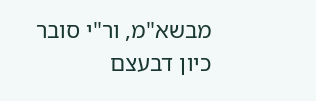מבשא"מ, ור"י סובר כיון דבעצם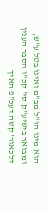הוא מינו הו"ל מב"מ ואינו בטל ע"ש, ומבואר בישיע"ק סי' קכ"ו הסבר הענין דלכאור' קשה דעכ"פ האיך